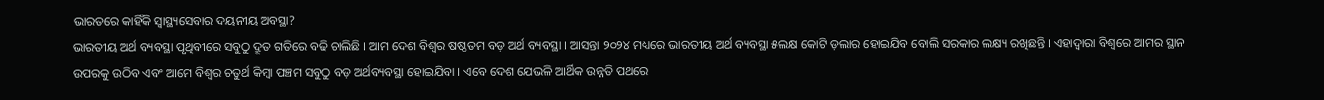ଭାରତରେ କାହିଁକି ସ୍ୱାସ୍ଥ୍ୟସେବାର ଦୟନୀୟ ଅବସ୍ଥା?
ଭାରତୀୟ ଅର୍ଥ ବ୍ୟବସ୍ଥା ପୃଥିବୀରେ ସବୁଠୁ ଦ୍ରୂତ ଗତିରେ ବଢି ଚାଲିଛି । ଆମ ଦେଶ ବିଶ୍ୱର ଷଷ୍ଠତମ ବଡ଼ ଅର୍ଥ ବ୍ୟବସ୍ଥା । ଆସନ୍ତା ୨୦୨୪ ମଧ୍ୟରେ ଭାରତୀୟ ଅର୍ଥ ବ୍ୟବସ୍ଥା ୫ଲକ୍ଷ କୋଟି ଡ଼ଲାର ହୋଇଯିବ ବୋଲି ସରକାର ଲକ୍ଷ୍ୟ ରଖିଛନ୍ତି । ଏହାଦ୍ୱାରା ବିଶ୍ୱରେ ଆମର ସ୍ଥାନ ଉପରକୁ ଉଠିବ ଏବଂ ଆମେ ବିଶ୍ୱର ଚତୁର୍ଥ କିମ୍ବା ପଞ୍ଚମ ସବୁଠୁ ବଡ଼ ଅର୍ଥବ୍ୟବସ୍ଥା ହୋଇଯିବା । ଏବେ ଦେଶ ଯେଭଳି ଆର୍ଥିକ ଉନ୍ନତି ପଥରେ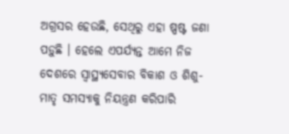ଅଗ୍ରସର ହେଉଛି, ସେଥିରୁ ଏହା ଷ୍ପଷ୍ଟ ଜଣା ପଡ଼ୁଛି । ହେଲେ ଏପର୍ଯ୍ୟନ୍ତ ଆମେ ନିଜ ଦେଶରେ ସ୍ୱାସ୍ଥ୍ୟସେବାର ବିକାଶ ଓ ଶିଶୁ-ମାତୃ ସମସ୍ୟାକୁ ନିୟନ୍ତ୍ରଣ କରିପାରି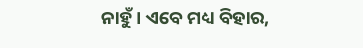ନାହୁଁ । ଏବେ ମଧ୍ୟ ବିହାର,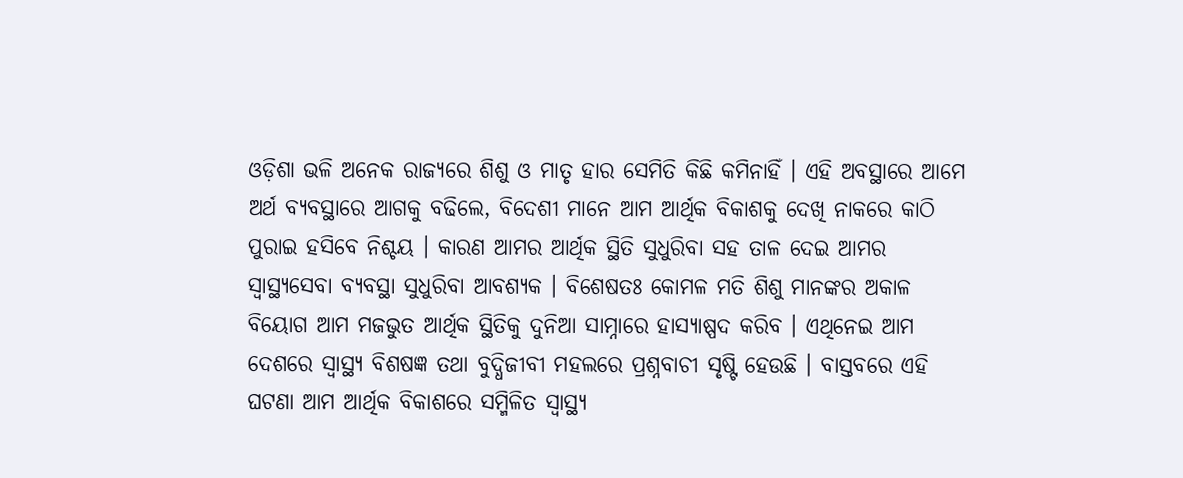ଓଡ଼ିଶା ଭଳି ଅନେକ ରାଜ୍ୟରେ ଶିଶୁ ଓ ମାତୃ ହାର ସେମିତି କିଛି କମିନାହିଁ । ଏହି ଅବସ୍ଥାରେ ଆମେ ଅର୍ଥ ବ୍ୟବସ୍ଥାରେ ଆଗକୁ ବଢିଲେ, ବିଦେଶୀ ମାନେ ଆମ ଆର୍ଥିକ ବିକାଶକୁ ଦେଖି ନାକରେ କାଠି ପୁରାଇ ହସିବେ ନିଶ୍ଚୟ । କାରଣ ଆମର ଆର୍ଥିକ ସ୍ଥିତି ସୁଧୁରିବା ସହ ତାଳ ଦେଇ ଆମର ସ୍ୱାସ୍ଥ୍ୟସେବା ବ୍ୟବସ୍ଥା ସୁଧୁରିବା ଆବଶ୍ୟକ । ବିଶେଷତଃ କୋମଳ ମତି ଶିଶୁ ମାନଙ୍କର ଅକାଳ ବିୟୋଗ ଆମ ମଜଭୁତ ଆର୍ଥିକ ସ୍ଥିତିକୁ ଦୁନିଆ ସାମ୍ନାରେ ହାସ୍ୟାଷ୍ପଦ କରିବ । ଏଥିନେଇ ଆମ ଦେଶରେ ସ୍ୱାସ୍ଥ୍ୟ ବିଶଷଜ୍ଞ ତଥା ବୁଦ୍ଧିଜୀବୀ ମହଲରେ ପ୍ରଶ୍ନବାଚୀ ସୃଷ୍ଟି ହେଉଛି । ବାସ୍ତବରେ ଏହି ଘଟଣା ଆମ ଆର୍ଥିକ ବିକାଶରେ ସମ୍ମିଳିତ ସ୍ୱାସ୍ଥ୍ୟ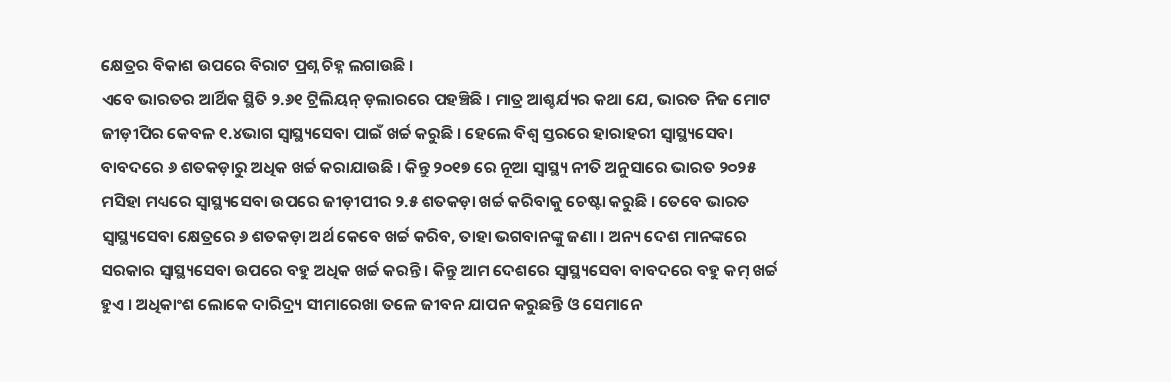କ୍ଷେତ୍ରର ବିକାଶ ଉପରେ ବିରାଟ ପ୍ରଶ୍ନ ଚିହ୍ନ ଲଗାଉଛି ।
ଏବେ ଭାରତର ଆର୍ଥିକ ସ୍ଥିତି ୨.୬୧ ଟ୍ରିଲିୟନ୍ ଡ଼ଲାରରେ ପହଞ୍ଚିଛି । ମାତ୍ର ଆଶ୍ଚର୍ଯ୍ୟର କଥା ଯେ, ଭାରତ ନିଜ ମୋଟ ଜୀଡ଼ୀପିର କେବଳ ୧.୪ଭାଗ ସ୍ୱାସ୍ଥ୍ୟସେବା ପାଇଁ ଖର୍ଚ୍ଚ କରୁଛି । ହେଲେ ବିଶ୍ୱ ସ୍ତରରେ ହାରାହରୀ ସ୍ୱାସ୍ଥ୍ୟସେବା ବାବଦରେ ୬ ଶତକଡ଼ାରୁ ଅଧିକ ଖର୍ଚ୍ଚ କରାଯାଉଛି । କିନ୍ତୁ ୨୦୧୭ ରେ ନୂଆ ସ୍ୱାସ୍ଥ୍ୟ ନୀତି ଅନୁସାରେ ଭାରତ ୨୦୨୫ ମସିହା ମଧ୍ୟରେ ସ୍ୱାସ୍ଥ୍ୟସେବା ଉପରେ ଜୀଡ଼ୀପୀର ୨.୫ ଶତକଡ଼ା ଖର୍ଚ୍ଚ କରିବାକୁ ଚେଷ୍ଟା କରୁଛି । ତେବେ ଭାରତ ସ୍ୱାସ୍ଥ୍ୟସେବା କ୍ଷେତ୍ରରେ ୬ ଶତକଡ଼ା ଅର୍ଥ କେବେ ଖର୍ଚ୍ଚ କରିବ, ତାହା ଭଗବାନଙ୍କୁ ଜଣା । ଅନ୍ୟ ଦେଶ ମାନଙ୍କରେ ସରକାର ସ୍ୱାସ୍ଥ୍ୟସେବା ଉପରେ ବହୁ ଅଧିକ ଖର୍ଚ୍ଚ କରନ୍ତି । କିନ୍ତୁ ଆମ ଦେଶରେ ସ୍ୱାସ୍ଥ୍ୟସେବା ବାବଦରେ ବହୁ କମ୍ ଖର୍ଚ୍ଚ ହୁଏ । ଅଧିକାଂଶ ଲୋକେ ଦାରିଦ୍ର୍ୟ ସୀମାରେଖା ତଳେ ଜୀବନ ଯାପନ କରୁଛନ୍ତି ଓ ସେମାନେ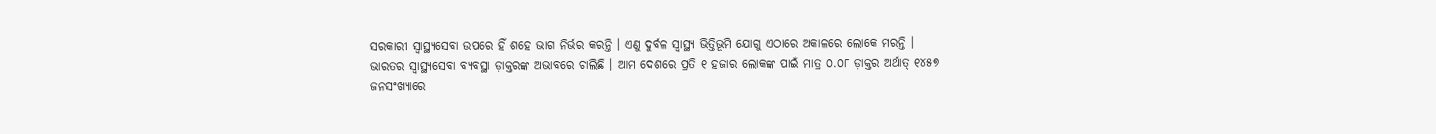ସରକାରୀ ସ୍ୱାସ୍ଥ୍ୟସେବା ଉପରେ ହିଁ ଶହେ ଭାଗ ନିର୍ଭର କରନ୍ତି । ଏଣୁ ଦୁର୍ବଳ ସ୍ୱାସ୍ଥ୍ୟ ଭିତ୍ତିଭୂମି ଯୋଗୁ ଏଠାରେ ଅକାଳରେ ଲୋକେ ମରନ୍ତି ।
ଭାରତର ସ୍ୱାସ୍ଥ୍ୟସେବା ବ୍ୟବସ୍ଥା ଡ଼ାକ୍ତରଙ୍କ ଅଭାବରେ ଚାଲିଛି । ଆମ ଦେଶରେ ପ୍ରତି ୧ ହଜାର ଲୋକଙ୍କ ପାଇଁ ମାତ୍ର ୦.୦୮ ଡ଼ାକ୍ତର ଅର୍ଥାତ୍ ୧୪୫୭ ଜନସଂଖ୍ୟାରେ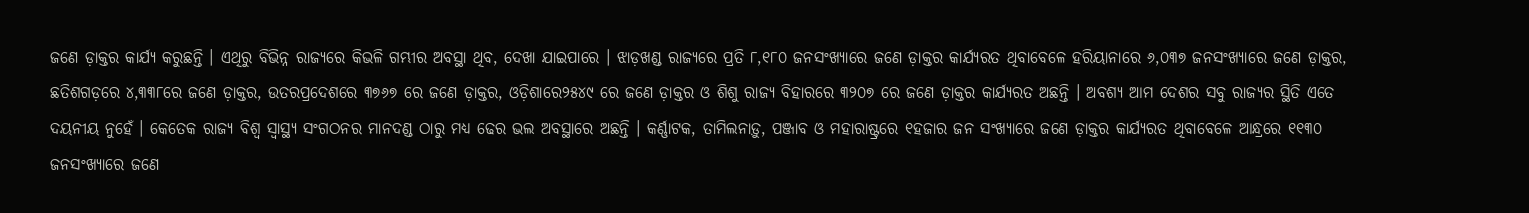ଜଣେ ଡ଼ାକ୍ତର କାର୍ଯ୍ୟ କରୁଛନ୍ତି । ଏଥିରୁ ବିଭିନ୍ନ ରାଜ୍ୟରେ କିଭଳି ଗମ୍ଭୀର ଅବସ୍ଥା ଥିବ, ଦେଖା ଯାଇପାରେ । ଝାଡ଼ଖଣ୍ଡ ରାଜ୍ୟରେ ପ୍ରତି ୮,୧୮୦ ଜନସଂଖ୍ୟାରେ ଜଣେ ଡ଼ାକ୍ତର କାର୍ଯ୍ୟରତ ଥିବାବେଳେ ହରିୟାନାରେ ୬,୦୩୭ ଜନସଂଖ୍ୟାରେ ଜଣେ ଡ଼ାକ୍ତର, ଛତିଶଗଡ଼ରେ ୪,୩୩୮ରେ ଜଣେ ଡ଼ାକ୍ତର, ଉତରପ୍ରଦେଶରେ ୩୭୬୭ ରେ ଜଣେ ଡ଼ାକ୍ତର, ଓଡ଼ିଶାରେ୨୫୪୯ ରେ ଜଣେ ଡ଼ାକ୍ତର ଓ ଶିଶୁ ରାଜ୍ୟ ବିହାରରେ ୩୨୦୭ ରେ ଜଣେ ଡ଼ାକ୍ତର କାର୍ଯ୍ୟରତ ଅଛନ୍ତି । ଅବଶ୍ୟ ଆମ ଦେଶର ସବୁ ରାଜ୍ୟର ସ୍ଥିତି ଏତେ ଦୟନୀୟ ନୁହେଁ । କେତେକ ରାଜ୍ୟ ବିଶ୍ୱ ସ୍ୱାସ୍ଥ୍ୟ ସଂଗଠନର ମାନଦଣ୍ଡ ଠାରୁ ମଧ୍ୟ ଢେର ଭଲ ଅବସ୍ଥାରେ ଅଛନ୍ତି । କର୍ଣ୍ଣାଟକ, ତାମିଲନାଡ଼ୁ, ପଞ୍ଜାବ ଓ ମହାରାଷ୍ଟ୍ରରେ ୧ହଜାର ଜନ ସଂଖ୍ୟାରେ ଜଣେ ଡ଼ାକ୍ତର କାର୍ଯ୍ୟରତ ଥିବାବେଳେ ଆନ୍ଧ୍ରରେ ୧୧୩୦ ଜନସଂଖ୍ୟାରେ ଜଣେ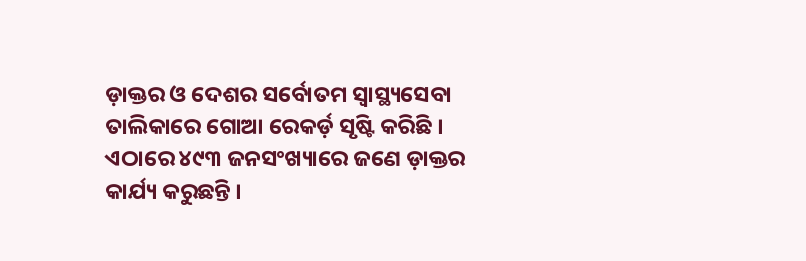ଡ଼ାକ୍ତର ଓ ଦେଶର ସର୍ବୋତମ ସ୍ୱାସ୍ଥ୍ୟସେବା ତାଲିକାରେ ଗୋଆ ରେକର୍ଡ଼ ସୃଷ୍ଟି କରିଛି । ଏଠାରେ ୪୯୩ ଜନସଂଖ୍ୟାରେ ଜଣେ ଡ଼ାକ୍ତର କାର୍ଯ୍ୟ କରୁଛନ୍ତି ।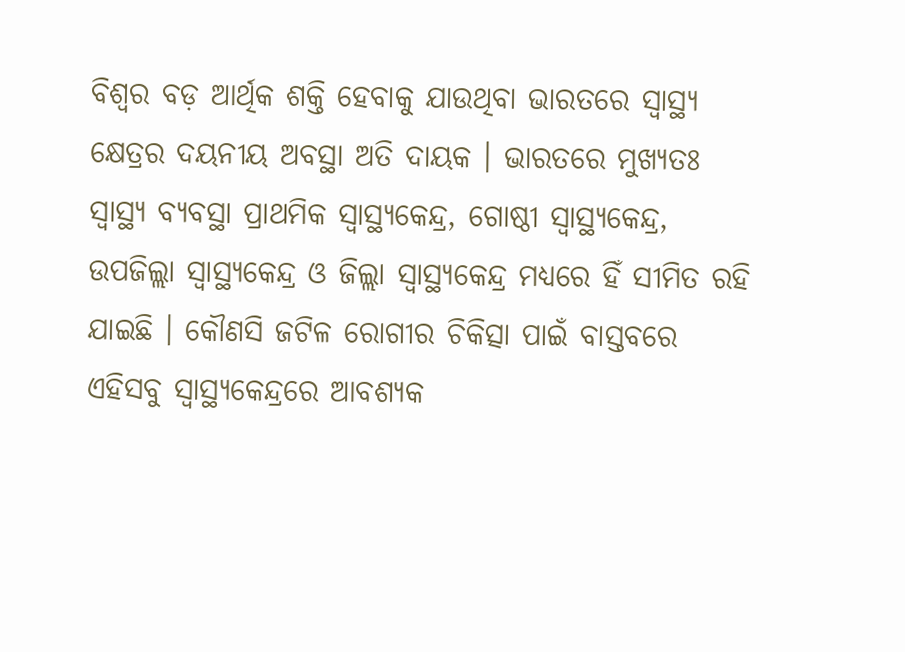ବିଶ୍ୱର ବଡ଼ ଆର୍ଥିକ ଶକ୍ତି ହେବାକୁ ଯାଉଥିବା ଭାରତରେ ସ୍ୱାସ୍ଥ୍ୟ କ୍ଷେତ୍ରର ଦୟନୀୟ ଅବସ୍ଥା ଅତି ଦାୟକ । ଭାରତରେ ମୁଖ୍ୟତଃ ସ୍ୱାସ୍ଥ୍ୟ ବ୍ୟବସ୍ଥା ପ୍ରାଥମିକ ସ୍ୱାସ୍ଥ୍ୟକେନ୍ଦ୍ର, ଗୋଷ୍ଠୀ ସ୍ୱାସ୍ଥ୍ୟକେନ୍ଦ୍ର, ଉପଜିଲ୍ଲା ସ୍ୱାସ୍ଥ୍ୟକେନ୍ଦ୍ର ଓ ଜିଲ୍ଲା ସ୍ୱାସ୍ଥ୍ୟକେନ୍ଦ୍ର ମଧ୍ୟରେ ହିଁ ସୀମିତ ରହି ଯାଇଛି । କୌଣସି ଜଟିଳ ରୋଗୀର ଚିକିତ୍ସା ପାଇଁ ବାସ୍ତବରେ ଏହିସବୁ ସ୍ୱାସ୍ଥ୍ୟକେନ୍ଦ୍ରରେ ଆବଶ୍ୟକ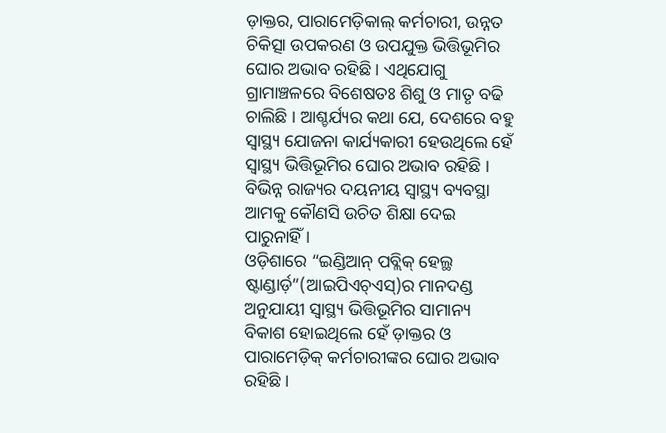ଡ଼ାକ୍ତର, ପାରାମେଡ଼ିକାଲ୍ କର୍ମଚାରୀ, ଉନ୍ନତ ଚିକିତ୍ସା ଉପକରଣ ଓ ଉପଯୁକ୍ତ ଭିତ୍ତିଭୂମିର ଘୋର ଅଭାବ ରହିଛି । ଏଥିଯୋଗୁ ଗ୍ରାମାଞ୍ଚଳରେ ବିଶେଷତଃ ଶିଶୁ ଓ ମାତୃ ବଢି ଚାଲିଛି । ଆଶ୍ଚର୍ଯ୍ୟର କଥା ଯେ, ଦେଶରେ ବହୁ ସ୍ୱାସ୍ଥ୍ୟ ଯୋଜନା କାର୍ଯ୍ୟକାରୀ ହେଉଥିଲେ ହେଁ ସ୍ୱାସ୍ଥ୍ୟ ଭିତ୍ତିଭୂମିର ଘୋର ଅଭାବ ରହିଛି । ବିଭିନ୍ନ ରାଜ୍ୟର ଦୟନୀୟ ସ୍ୱାସ୍ଥ୍ୟ ବ୍ୟବସ୍ଥା ଆମକୁ କୌଣସି ଉଚିତ ଶିକ୍ଷା ଦେଇ ପାରୁନାହିଁ ।
ଓଡ଼ିଶାରେ “ଇଣ୍ଡିଆନ୍ ପବ୍ଲିକ୍ ହେଲ୍ଥ ଷ୍ଟାଣ୍ଡାର୍ଡ଼”(ଆଇପିଏଚ୍ଏସ୍)ର ମାନଦଣ୍ଡ ଅନୁଯାୟୀ ସ୍ୱାସ୍ଥ୍ୟ ଭିତ୍ତିଭୂମିର ସାମାନ୍ୟ ବିକାଶ ହୋଇଥିଲେ ହେଁ ଡ଼ାକ୍ତର ଓ ପାରାମେଡ଼ିକ୍ କର୍ମଚାରୀଙ୍କର ଘୋର ଅଭାବ ରହିଛି ।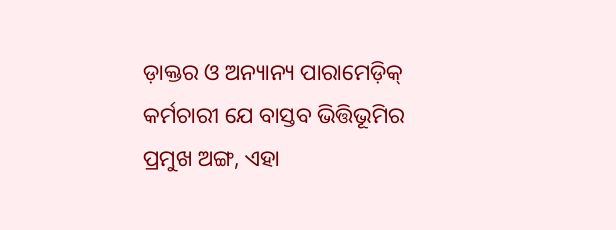ଡ଼ାକ୍ତର ଓ ଅନ୍ୟାନ୍ୟ ପାରାମେଡ଼ିକ୍ କର୍ମଚାରୀ ଯେ ବାସ୍ତବ ଭିତ୍ତିଭୂମିର ପ୍ରମୁଖ ଅଙ୍ଗ, ଏହା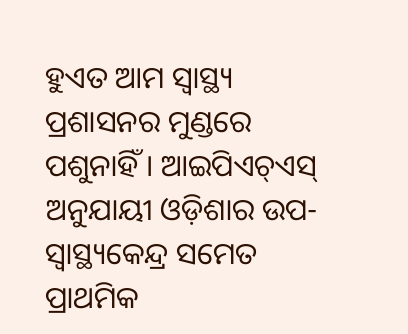ହୁଏତ ଆମ ସ୍ୱାସ୍ଥ୍ୟ ପ୍ରଶାସନର ମୁଣ୍ଡରେ ପଶୁନାହିଁ । ଆଇପିଏଚ୍ଏସ୍ ଅନୁଯାୟୀ ଓଡ଼ିଶାର ଉପ-ସ୍ୱାସ୍ଥ୍ୟକେନ୍ଦ୍ର ସମେତ ପ୍ରାଥମିକ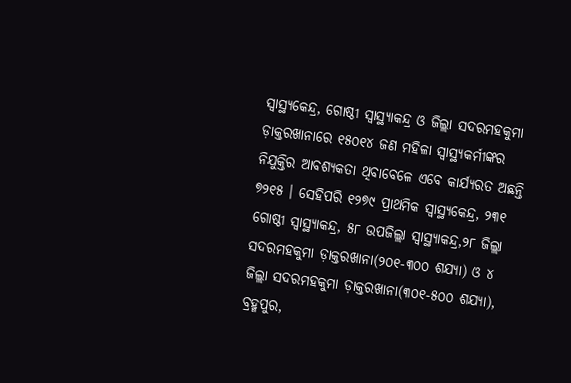ସ୍ୱାସ୍ଥ୍ୟକେନ୍ଦ୍ର, ଗୋଷ୍ଠୀ ସ୍ୱାସ୍ଥ୍ୟାକନ୍ଦ୍ର ଓ ଜିଲ୍ଲା ସଦରମହକୁମା ଡ଼ାକ୍ତରଖାନାରେ ୧୫୦୧୪ ଜଣ ମହିଳା ସ୍ୱାସ୍ଥ୍ୟକର୍ମୀଙ୍କର ନିଯୁକ୍ତିର ଆବଶ୍ୟକତା ଥିବାବେଳେ ଏବେ କାର୍ଯ୍ୟରତ ଅଛନ୍ତି ୭୨୧୫ । ସେହିପରି ୧୨୭୯ ପ୍ରାଥମିକ ସ୍ୱାସ୍ଥ୍ୟକେନ୍ଦ୍ର, ୨୩୧ ଗୋଷ୍ଠୀ ସ୍ୱାସ୍ଥ୍ୟାକନ୍ଦ୍ର, ୫୮ ଉପଜିଲ୍ଲା ସ୍ୱାସ୍ଥ୍ୟାକନ୍ଦ୍ର,୨୮ ଜିଲ୍ଲା ସଦରମହକୁମା ଡ଼ାକ୍ତରଖାନା(୨୦୧-୩୦୦ ଶଯ୍ୟା) ଓ ୪ ଜିଲ୍ଲା ସଦରମହକୁମା ଡ଼ାକ୍ତରଖାନା(୩୦୧-୫୦୦ ଶଯ୍ୟା), ବ୍ରହ୍ମପୁର,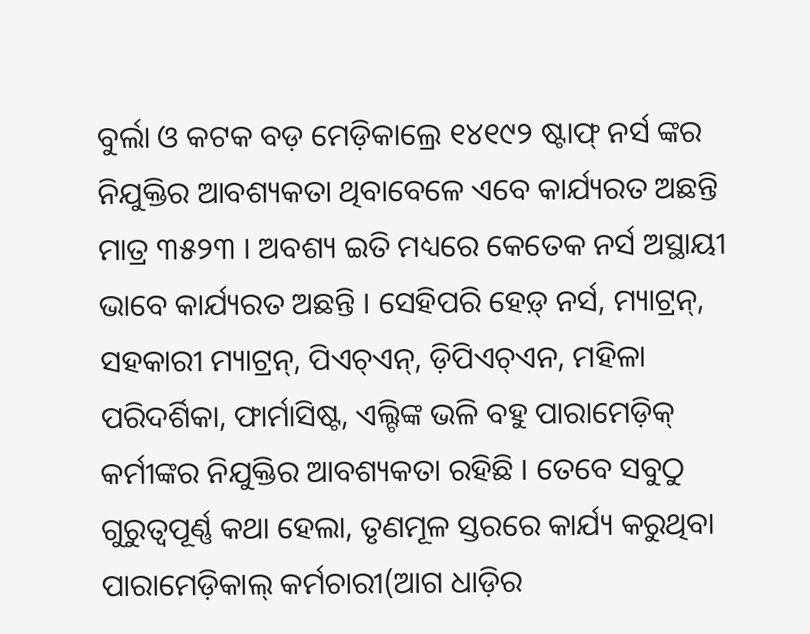ବୁର୍ଲା ଓ କଟକ ବଡ଼ ମେଡ଼ିକାଲ୍ରେ ୧୪୧୯୨ ଷ୍ଟାଫ୍ ନର୍ସ ଙ୍କର ନିଯୁକ୍ତିର ଆବଶ୍ୟକତା ଥିବାବେଳେ ଏବେ କାର୍ଯ୍ୟରତ ଅଛନ୍ତି ମାତ୍ର ୩୫୨୩ । ଅବଶ୍ୟ ଇତି ମଧ୍ୟରେ କେତେକ ନର୍ସ ଅସ୍ଥାୟୀ ଭାବେ କାର୍ଯ୍ୟରତ ଅଛନ୍ତି । ସେହିପରି ହେଡ଼୍ ନର୍ସ, ମ୍ୟାଟ୍ରନ୍, ସହକାରୀ ମ୍ୟାଟ୍ରନ୍, ପିଏଚ୍ଏନ୍, ଡ଼ିପିଏଚ୍ଏନ, ମହିଳା ପରିଦର୍ଶିକା, ଫାର୍ମାସିଷ୍ଟ, ଏଲ୍ଟିଙ୍କ ଭଳି ବହୁ ପାରାମେଡ଼ିକ୍ କର୍ମୀଙ୍କର ନିଯୁକ୍ତିର ଆବଶ୍ୟକତା ରହିଛି । ତେବେ ସବୁଠୁ ଗୁରୁତ୍ୱପୂର୍ଣ୍ଣ କଥା ହେଲା, ତୃଣମୂଳ ସ୍ତରରେ କାର୍ଯ୍ୟ କରୁଥିବା ପାରାମେଡ଼ିକାଲ୍ କର୍ମଚାରୀ(ଆଗ ଧାଡ଼ିର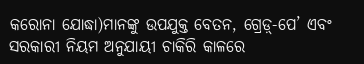କରୋନା ଯୋଦ୍ଧା)ମାନଙ୍କୁ ଉପଯୁକ୍ତ ବେତନ, ଗ୍ରେଡ଼୍-ପେ’ ଏବଂ ସରକାରୀ ନିୟମ ଅନୁଯାୟୀ ଚାକିରି କାଳରେ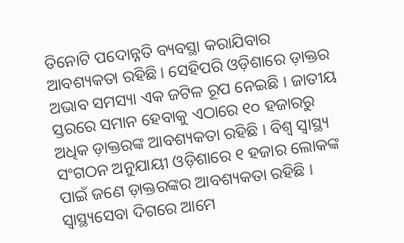ତିନୋଟି ପଦୋନ୍ନତି ବ୍ୟବସ୍ଥା କରାଯିବାର ଆବଶ୍ୟକତା ରହିଛି । ସେହିପରି ଓଡ଼ିଶାରେ ଡ଼ାକ୍ତର ଅଭାବ ସମସ୍ୟା ଏକ ଜଟିଳ ରୂପ ନେଇଛି । ଜାତୀୟ ସ୍ତରରେ ସମାନ ହେବାକୁ ଏଠାରେ ୧୦ ହଜାରରୁ ଅଧିକ ଡ଼ାକ୍ତରଙ୍କ ଆବଶ୍ୟକତା ରହିଛି । ବିଶ୍ୱ ସ୍ୱାସ୍ଥ୍ୟ ସଂଗଠନ ଅନୁଯାୟୀ ଓଡ଼ିଶାରେ ୧ ହଜାର ଲୋକଙ୍କ ପାଇଁ ଜଣେ ଡ଼ାକ୍ତରଙ୍କର ଆବଶ୍ୟକତା ରହିଛି । ସ୍ୱାସ୍ଥ୍ୟସେବା ଦିଗରେ ଆମେ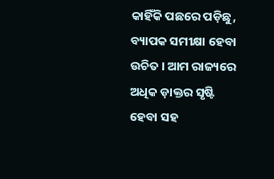କାହିଁକି ପଛରେ ପଡ଼ିଛୁ, ବ୍ୟାପକ ସମୀକ୍ଷା ହେବା ଉଚିତ । ଆମ ରାଜ୍ୟରେ ଅଧିକ ଡ଼ାକ୍ତର ସୃଷ୍ଟି ହେବା ସହ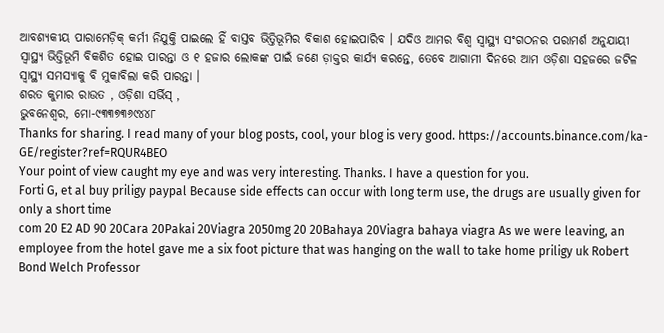ଆବଶ୍ୟକୀୟ ପାରାମେଡ଼ିକ୍ କର୍ମୀ ନିଯୁକ୍ତି ପାଇଲେ ହିଁ ବାସ୍ତବ ଭିତ୍ତିଭୂମିର ବିକାଶ ହୋଇପାରିବ । ଯଦିଓ ଆମର ବିଶ୍ୱ ସ୍ୱାସ୍ଥ୍ୟ ସଂଗଠନର ପରାମର୍ଶ ଅନୁଯାୟୀ ସ୍ୱାସ୍ଥ୍ୟ ଭିତ୍ତିଭୂମି ବିକଶିତ ହୋଇ ପାରନ୍ତା ଓ ୧ ହଜାର ଲୋକଙ୍କ ପାଇଁ ଜଣେ ଡ଼ାକ୍ତର କାର୍ଯ୍ୟ କରନ୍ତେ, ତେବେ ଆଗାମୀ ଦିନରେ ଆମ ଓଡ଼ିଶା ସହଜରେ ଜଟିଳ ସ୍ୱାସ୍ଥ୍ୟ ସମସ୍ୟାକୁ ବି ମୁକାବିଲା କରି ପାରନ୍ତା ।
ଶରତ କୁମାର ରାଉତ , ଓଡ଼ିଶା ସର୍ଭିସ୍ ,
ଭୁବନେଶ୍ୱର, ମୋ-୯୩୩୭୩୬୯୪୪୮
Thanks for sharing. I read many of your blog posts, cool, your blog is very good. https://accounts.binance.com/ka-GE/register?ref=RQUR4BEO
Your point of view caught my eye and was very interesting. Thanks. I have a question for you.
Forti G, et al buy priligy paypal Because side effects can occur with long term use, the drugs are usually given for only a short time
com 20 E2 AD 90 20Cara 20Pakai 20Viagra 2050mg 20 20Bahaya 20Viagra bahaya viagra As we were leaving, an employee from the hotel gave me a six foot picture that was hanging on the wall to take home priligy uk Robert Bond Welch Professor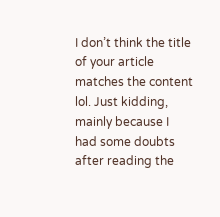I don’t think the title of your article matches the content lol. Just kidding, mainly because I had some doubts after reading the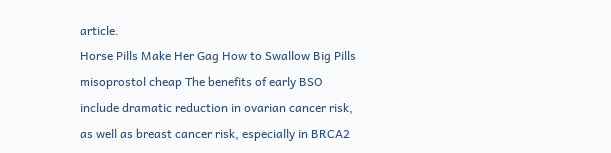article.
Horse Pills Make Her Gag How to Swallow Big Pills misoprostol cheap The benefits of early BSO include dramatic reduction in ovarian cancer risk, as well as breast cancer risk, especially in BRCA2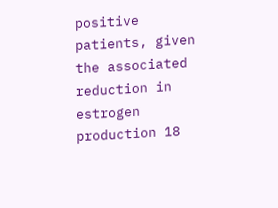positive patients, given the associated reduction in estrogen production 18